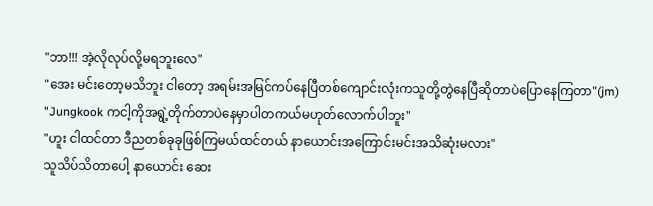"ဘာ!!! အဲ့လိုလုပ်လို့မရဘူးလေ"
"အေး မင်းတော့မသိဘူး ငါတော့ အရမ်းအမြင်ကပ်နေပြီတစ်ကျောင်းလုံးကသူတို့တွဲနေပြီဆိုတာပဲပြောနေကြတာ"(jm)
"Jungkook ကငါ့ကိုအရွဲ့တိုက်တာပဲနေမှာပါတကယ်မဟုတ်လောက်ပါဘူး"
"ဟူး ငါထင်တာ ဒီညတစ်ခုခုဖြစ်ကြမယ်ထင်တယ် နာယောင်းအကြောင်းမင်းအသိဆုံးမလား"
သူသိပ်သိတာပေါ့ နာယောင်း ဆေး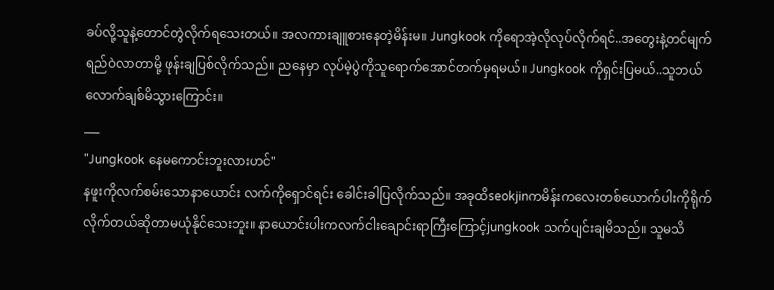ခပ်လို့သူနဲ့တောင်တွဲလိုက်ရသေးတယ်။ အလကားချူစားနေတဲ့မိန်းမ။ Jungkook ကိုရောအဲ့လိုလုပ်လိုက်ရင်..အတွေးနဲ့တင်မျက်ရည်ဝဲလာတာမို့ ဖုန်းချပြစ်လိုက်သည်။ ညနေမှာ လုပ်မဲ့ပွဲကိုသူရောက်အောင်တက်မှရမယ်။ Jungkook ကိုရှင်းပြမယ်..သူဘယ်လောက်ချစ်မိသွားကြောင်း။
___
"Jungkook နေမကောင်းဘူးလားဟင်"
နဖူးကိုလက်စမ်းသောနာယောင်း လက်ကိုရှောင်ရင်း ခေါင်းခါပြလိုက်သည်။ အခုထိseokjinကမိန်းကလေးတစ်ယောက်ပါးကိုရိုက်လိုက်တယ်ဆိုတာမယုံနိုင်သေးဘူး။ နာယောင်းပါးကလက်ငါးချောင်းရာကြီးကြောင့်jungkook သက်ပျင်းချမိသည်။ သူမသိ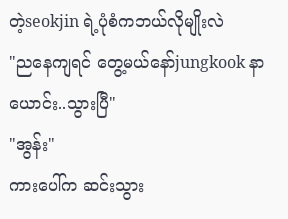တဲ့seokjin ရဲ့ပုံစံကဘယ်လိုမျိုးလဲ
"ညနေကျရင် တွေ့မယ်နော်jungkook နာယောင်း..သွားပြီ"
"အွန်း"
ကားပေါ်က ဆင်းသွား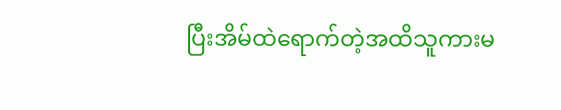ပြီးအိမ်ထဲရောက်တဲ့အထိသူကားမ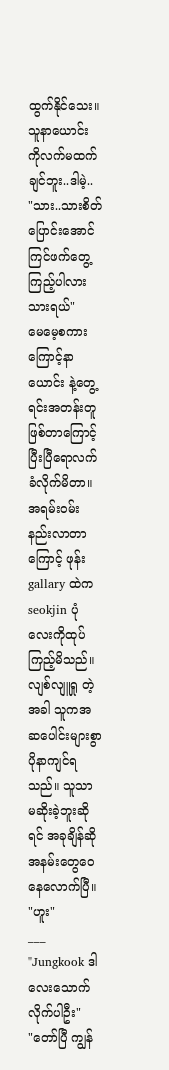ထွက်နိုင်သေး။ သူနာယောင်း ကိုလက်မထက်ချင်ဘူး..ဒါမဲ့..
"သား..သားစိတ်ပြောင်းအောင် ကြင်ဖက်တွေ့ကြည့်ပါလားသားရယ်"
မေမေ့စကားကြောင့်နာယောင်း နဲ့တွေ့ရင်းအတန်းတူဖြစ်တာကြောင့်ပြီးပြီရောလက်ခံလိုက်မိတာ။
အရမ်းဝမ်းနည်းလာတာကြောင့် ဖုန်း gallary ထဲက seokjin ပုံလေးကိုထုပ်ကြည့်မိသည်။ လျစ်လျူရှု တဲ့အခါ သူကအဆပေါင်းများစွာပိုနာကျင်ရသည်။ သူသာ မဆိုးခဲ့ဘူးဆိုရင် အခုချိန်ဆိုအနမ်းတွေဝေနေလောက်ပြီ။
"ဟူး"
___
"Jungkook ဒါလေးသောက်လိုက်ပါဦး"
"တော်ပြီ ကျွန်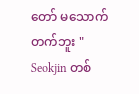တော် မသောက်တက်ဘူး "
Seokjin တစ်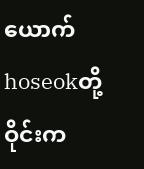ယောက်hoseokတို့ဝိုင်းက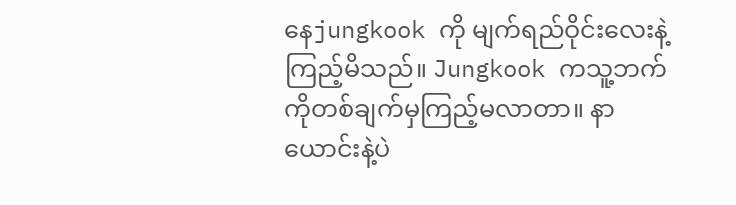နေjungkook ကို မျက်ရည်ဝိုင်းလေးနဲ့ ကြည့်မိသည်။ Jungkook ကသူ့ဘက်ကိုတစ်ချက်မှကြည့်မလာတာ။ နာယောင်းနဲ့ပဲ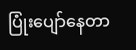ပြုံးပျော်နေတာ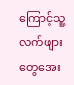ကြောင့်သူ့လက်ဖျားတွေအေး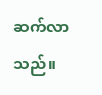ဆက်လာသည်။